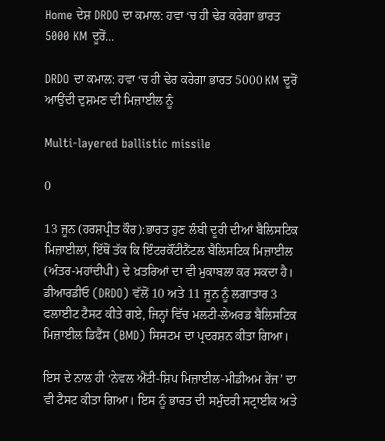Home ਦੇਸ਼ DRDO ਦਾ ਕਮਾਲ: ਹਵਾ ‘ਚ ਹੀ ਢੇਰ ਕਰੇਗਾ ਭਾਰਤ 5000 KM ਦੂਰੋਂ...

DRDO ਦਾ ਕਮਾਲ: ਹਵਾ ‘ਚ ਹੀ ਢੇਰ ਕਰੇਗਾ ਭਾਰਤ 5000 KM ਦੂਰੋਂ ਆਉਂਦੀ ਦੁਸ਼ਮਣ ਦੀ ਮਿਜ਼ਾਈਲ ਨੂੰ

Multi-layered ballistic missile

0

13 ਜੂਨ (ਹਰਸ਼ਪ੍ਰੀਤ ਕੌਰ):ਭਾਰਤ ਹੁਣ ਲੰਬੀ ਦੂਰੀ ਦੀਆਂ ਬੈਲਿਸਟਿਕ ਮਿਜ਼ਾਈਲਾਂ, ਇੱਥੋਂ ਤੱਕ ਕਿ ਇੰਟਰਕੌਂਟੀਨੈਂਟਲ ਬੈਲਿਸਟਿਕ ਮਿਜ਼ਾਈਲ (ਅੰਤਰ-ਮਹਾਂਦੀਪੀ) ਦੇ ਖ਼ਤਰਿਆਂ ਦਾ ਵੀ ਮੁਕਾਬਲਾ ਕਰ ਸਕਦਾ ਹੈ। ਡੀਆਰਡੀਓ (DRDO) ਵੱਲੋਂ 10 ਅਤੇ 11 ਜੂਨ ਨੂੰ ਲਗਾਤਾਰ 3 ਫਲਾਈਟ ਟੈਸਟ ਕੀਤੇ ਗਏ, ਜਿਨ੍ਹਾਂ ਵਿੱਚ ਮਲਟੀ-ਲੇਅਰਡ ਬੈਲਿਸਟਿਕ ਮਿਜ਼ਾਈਲ ਡਿਫੈਂਸ (BMD) ਸਿਸਟਮ ਦਾ ਪ੍ਰਦਰਸ਼ਨ ਕੀਤਾ ਗਿਆ।

ਇਸ ਦੇ ਨਾਲ ਹੀ ‘ਨੇਵਲ ਐਂਟੀ-ਸ਼ਿਪ ਮਿਜ਼ਾਈਲ-ਮੀਡੀਅਮ ਰੇਂਜ’ ਦਾ ਵੀ ਟੈਸਟ ਕੀਤਾ ਗਿਆ। ਇਸ ਨੂੰ ਭਾਰਤ ਦੀ ਸਮੁੰਦਰੀ ਸਟ੍ਰਾਈਕ ਅਤੇ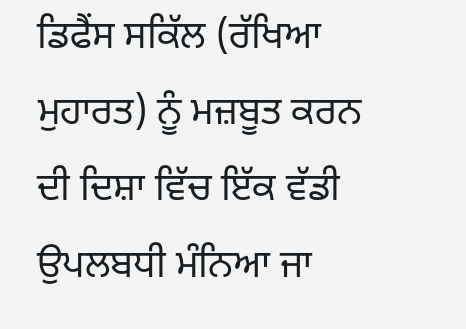ਡਿਫੈਂਸ ਸਕਿੱਲ (ਰੱਖਿਆ ਮੁਹਾਰਤ) ਨੂੰ ਮਜ਼ਬੂਤ ਕਰਨ ਦੀ ਦਿਸ਼ਾ ਵਿੱਚ ਇੱਕ ਵੱਡੀ ਉਪਲਬਧੀ ਮੰਨਿਆ ਜਾ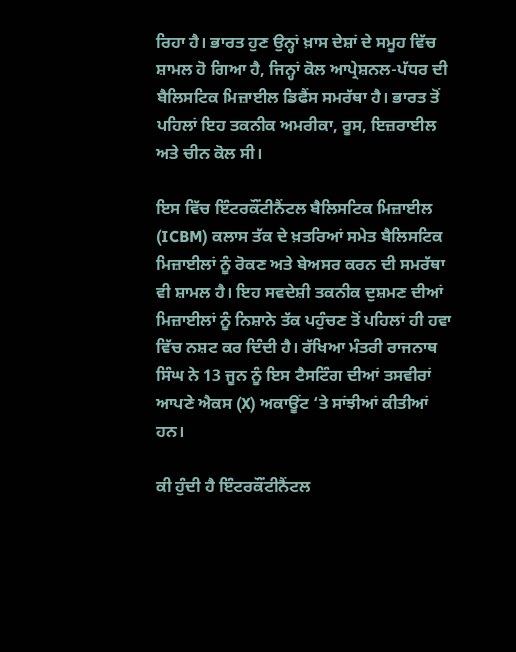ਰਿਹਾ ਹੈ। ਭਾਰਤ ਹੁਣ ਉਨ੍ਹਾਂ ਖ਼ਾਸ ਦੇਸ਼ਾਂ ਦੇ ਸਮੂਹ ਵਿੱਚ ਸ਼ਾਮਲ ਹੋ ਗਿਆ ਹੈ, ਜਿਨ੍ਹਾਂ ਕੋਲ ਆਪ੍ਰੇਸ਼ਨਲ-ਪੱਧਰ ਦੀ ਬੈਲਿਸਟਿਕ ਮਿਜ਼ਾਈਲ ਡਿਫੈਂਸ ਸਮਰੱਥਾ ਹੈ। ਭਾਰਤ ਤੋਂ ਪਹਿਲਾਂ ਇਹ ਤਕਨੀਕ ਅਮਰੀਕਾ, ਰੂਸ, ਇਜ਼ਰਾਈਲ ਅਤੇ ਚੀਨ ਕੋਲ ਸੀ।

ਇਸ ਵਿੱਚ ਇੰਟਰਕੌਂਟੀਨੈਂਟਲ ਬੈਲਿਸਟਿਕ ਮਿਜ਼ਾਈਲ (ICBM) ਕਲਾਸ ਤੱਕ ਦੇ ਖ਼ਤਰਿਆਂ ਸਮੇਤ ਬੈਲਿਸਟਿਕ ਮਿਜ਼ਾਈਲਾਂ ਨੂੰ ਰੋਕਣ ਅਤੇ ਬੇਅਸਰ ਕਰਨ ਦੀ ਸਮਰੱਥਾ ਵੀ ਸ਼ਾਮਲ ਹੈ। ਇਹ ਸਵਦੇਸ਼ੀ ਤਕਨੀਕ ਦੁਸ਼ਮਣ ਦੀਆਂ ਮਿਜ਼ਾਈਲਾਂ ਨੂੰ ਨਿਸ਼ਾਨੇ ਤੱਕ ਪਹੁੰਚਣ ਤੋਂ ਪਹਿਲਾਂ ਹੀ ਹਵਾ ਵਿੱਚ ਨਸ਼ਟ ਕਰ ਦਿੰਦੀ ਹੈ। ਰੱਖਿਆ ਮੰਤਰੀ ਰਾਜਨਾਥ ਸਿੰਘ ਨੇ 13 ਜੂਨ ਨੂੰ ਇਸ ਟੈਸਟਿੰਗ ਦੀਆਂ ਤਸਵੀਰਾਂ ਆਪਣੇ ਐਕਸ (X) ਅਕਾਊਂਟ ‘ਤੇ ਸਾਂਝੀਆਂ ਕੀਤੀਆਂ ਹਨ।

ਕੀ ਹੁੰਦੀ ਹੈ ਇੰਟਰਕੌਂਟੀਨੈਂਟਲ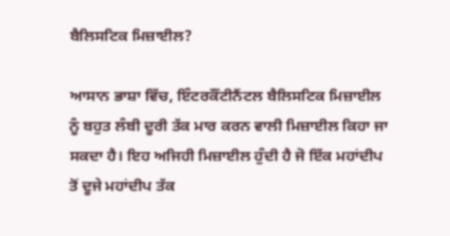ਬੈਲਿਸਟਿਕ ਮਿਜ਼ਾਈਲ?

ਆਸਾਨ ਭਾਸ਼ਾ ਵਿੱਚ, ਇੰਟਰਕੌਂਟੀਨੈਂਟਲ ਬੈਲਿਸਟਿਕ ਮਿਜ਼ਾਈਲ ਨੂੰ ਬਹੁਤ ਲੰਬੀ ਦੂਰੀ ਤੱਕ ਮਾਰ ਕਰਨ ਵਾਲੀ ਮਿਜ਼ਾਈਲ ਕਿਹਾ ਜਾ ਸਕਦਾ ਹੈ। ਇਹ ਅਜਿਹੀ ਮਿਜ਼ਾਈਲ ਹੁੰਦੀ ਹੈ ਜੋ ਇੱਕ ਮਹਾਂਦੀਪ ਤੋਂ ਦੂਜੇ ਮਹਾਂਦੀਪ ਤੱਕ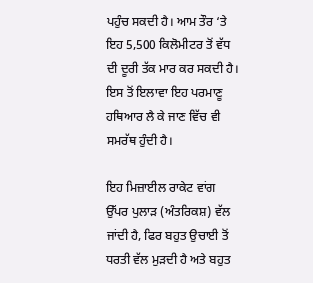ਪਹੁੰਚ ਸਕਦੀ ਹੈ। ਆਮ ਤੌਰ ‘ਤੇ ਇਹ 5,500 ਕਿਲੋਮੀਟਰ ਤੋਂ ਵੱਧ ਦੀ ਦੂਰੀ ਤੱਕ ਮਾਰ ਕਰ ਸਕਦੀ ਹੈ। ਇਸ ਤੋਂ ਇਲਾਵਾ ਇਹ ਪਰਮਾਣੂ ਹਥਿਆਰ ਲੈ ਕੇ ਜਾਣ ਵਿੱਚ ਵੀ ਸਮਰੱਥ ਹੁੰਦੀ ਹੈ।

ਇਹ ਮਿਜ਼ਾਈਲ ਰਾਕੇਟ ਵਾਂਗ ਉੱਪਰ ਪੁਲਾੜ (ਅੰਤਰਿਕਸ਼) ਵੱਲ ਜਾਂਦੀ ਹੈ, ਫਿਰ ਬਹੁਤ ਉਚਾਈ ਤੋਂ ਧਰਤੀ ਵੱਲ ਮੁੜਦੀ ਹੈ ਅਤੇ ਬਹੁਤ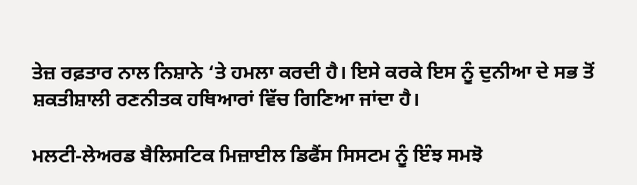ਤੇਜ਼ ਰਫ਼ਤਾਰ ਨਾਲ ਨਿਸ਼ਾਨੇ ‘ਤੇ ਹਮਲਾ ਕਰਦੀ ਹੈ। ਇਸੇ ਕਰਕੇ ਇਸ ਨੂੰ ਦੁਨੀਆ ਦੇ ਸਭ ਤੋਂ ਸ਼ਕਤੀਸ਼ਾਲੀ ਰਣਨੀਤਕ ਹਥਿਆਰਾਂ ਵਿੱਚ ਗਿਣਿਆ ਜਾਂਦਾ ਹੈ।

ਮਲਟੀ-ਲੇਅਰਡ ਬੈਲਿਸਟਿਕ ਮਿਜ਼ਾਈਲ ਡਿਫੈਂਸ ਸਿਸਟਮ ਨੂੰ ਇੰਝ ਸਮਝੋ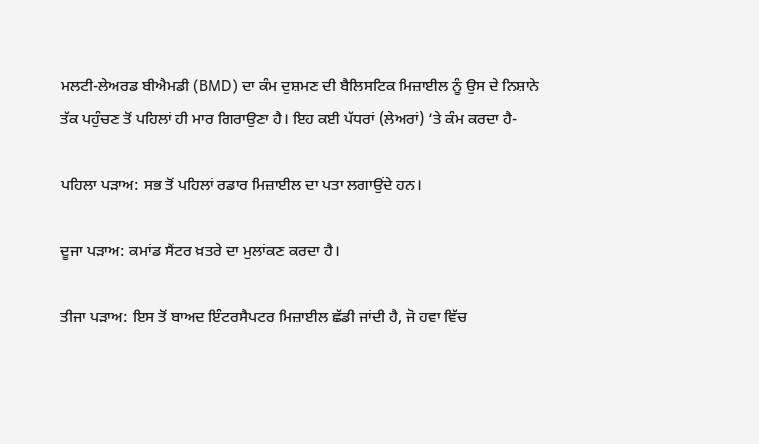ਮਲਟੀ-ਲੇਅਰਡ ਬੀਐਮਡੀ (BMD) ਦਾ ਕੰਮ ਦੁਸ਼ਮਣ ਦੀ ਬੈਲਿਸਟਿਕ ਮਿਜ਼ਾਈਲ ਨੂੰ ਉਸ ਦੇ ਨਿਸ਼ਾਨੇ ਤੱਕ ਪਹੁੰਚਣ ਤੋਂ ਪਹਿਲਾਂ ਹੀ ਮਾਰ ਗਿਰਾਉਣਾ ਹੈ। ਇਹ ਕਈ ਪੱਧਰਾਂ (ਲੇਅਰਾਂ) ‘ਤੇ ਕੰਮ ਕਰਦਾ ਹੈ-

ਪਹਿਲਾ ਪੜਾਅ: ਸਭ ਤੋਂ ਪਹਿਲਾਂ ਰਡਾਰ ਮਿਜ਼ਾਈਲ ਦਾ ਪਤਾ ਲਗਾਉਂਦੇ ਹਨ।

ਦੂਜਾ ਪੜਾਅ: ਕਮਾਂਡ ਸੈਂਟਰ ਖ਼ਤਰੇ ਦਾ ਮੁਲਾਂਕਣ ਕਰਦਾ ਹੈ।

ਤੀਜਾ ਪੜਾਅ: ਇਸ ਤੋਂ ਬਾਅਦ ਇੰਟਰਸੈਪਟਰ ਮਿਜ਼ਾਈਲ ਛੱਡੀ ਜਾਂਦੀ ਹੈ, ਜੋ ਹਵਾ ਵਿੱਚ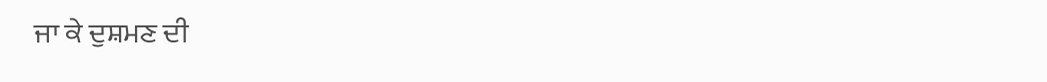ਜਾ ਕੇ ਦੁਸ਼ਮਣ ਦੀ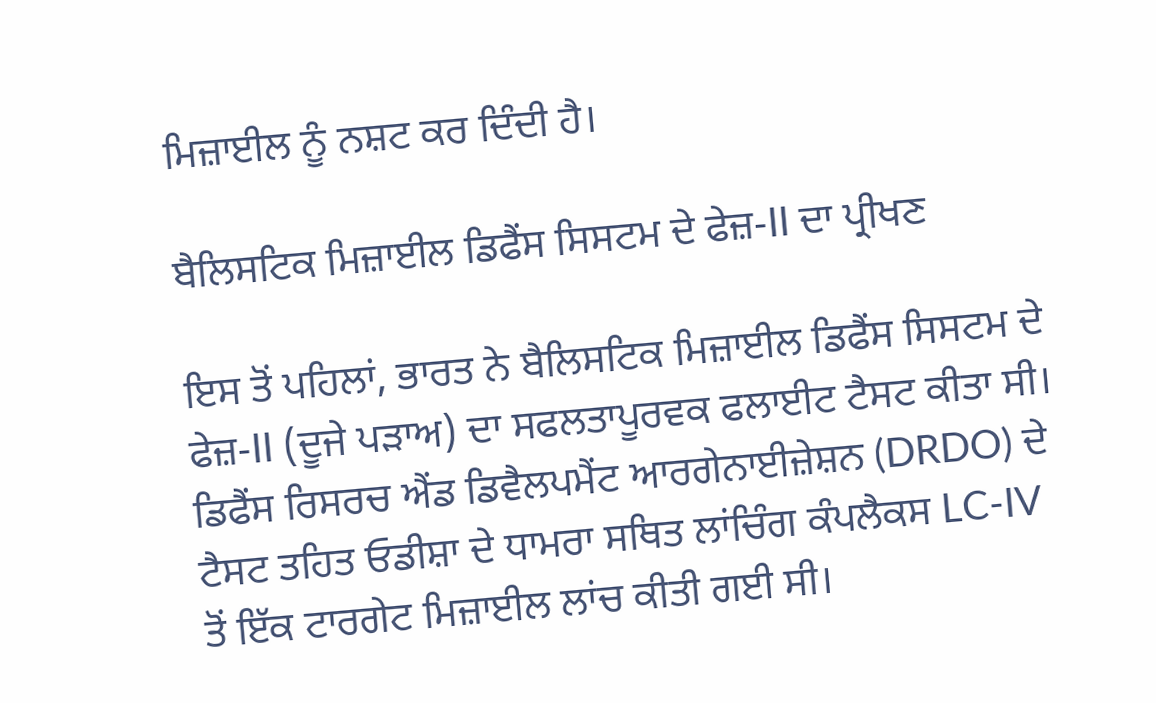ਮਿਜ਼ਾਈਲ ਨੂੰ ਨਸ਼ਟ ਕਰ ਦਿੰਦੀ ਹੈ।

ਬੈਲਿਸਟਿਕ ਮਿਜ਼ਾਈਲ ਡਿਫੈਂਸ ਸਿਸਟਮ ਦੇ ਫੇਜ਼-II ਦਾ ਪ੍ਰੀਖਣ

ਇਸ ਤੋਂ ਪਹਿਲਾਂ, ਭਾਰਤ ਨੇ ਬੈਲਿਸਟਿਕ ਮਿਜ਼ਾਈਲ ਡਿਫੈਂਸ ਸਿਸਟਮ ਦੇ ਫੇਜ਼-II (ਦੂਜੇ ਪੜਾਅ) ਦਾ ਸਫਲਤਾਪੂਰਵਕ ਫਲਾਈਟ ਟੈਸਟ ਕੀਤਾ ਸੀ। ਡਿਫੈਂਸ ਰਿਸਰਚ ਐਂਡ ਡਿਵੈਲਪਮੈਂਟ ਆਰਗੇਨਾਈਜ਼ੇਸ਼ਨ (DRDO) ਦੇ ਟੈਸਟ ਤਹਿਤ ਓਡੀਸ਼ਾ ਦੇ ਧਾਮਰਾ ਸਥਿਤ ਲਾਂਚਿੰਗ ਕੰਪਲੈਕਸ LC-IV ਤੋਂ ਇੱਕ ਟਾਰਗੇਟ ਮਿਜ਼ਾਈਲ ਲਾਂਚ ਕੀਤੀ ਗਈ ਸੀ।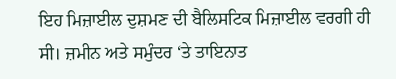ਇਹ ਮਿਜ਼ਾਈਲ ਦੁਸ਼ਮਣ ਦੀ ਬੈਲਿਸਟਿਕ ਮਿਜ਼ਾਈਲ ਵਰਗੀ ਹੀ ਸੀ। ਜ਼ਮੀਨ ਅਤੇ ਸਮੁੰਦਰ ‘ਤੇ ਤਾਇਨਾਤ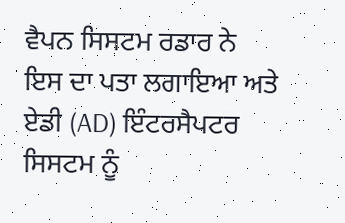ਵੈਪਨ ਸਿਸਟਮ ਰਡਾਰ ਨੇ ਇਸ ਦਾ ਪਤਾ ਲਗਾਇਆ ਅਤੇ ਏਡੀ (AD) ਇੰਟਰਸੈਪਟਰ ਸਿਸਟਮ ਨੂੰ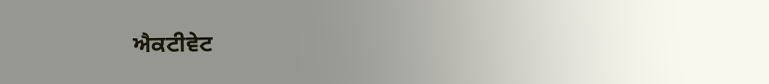ਐਕਟੀਵੇਟ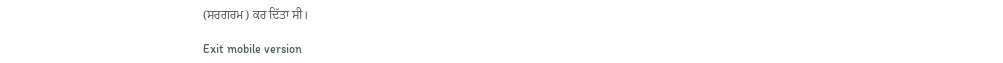(ਸਰਗਰਮ) ਕਰ ਦਿੱਤਾ ਸੀ।

Exit mobile version